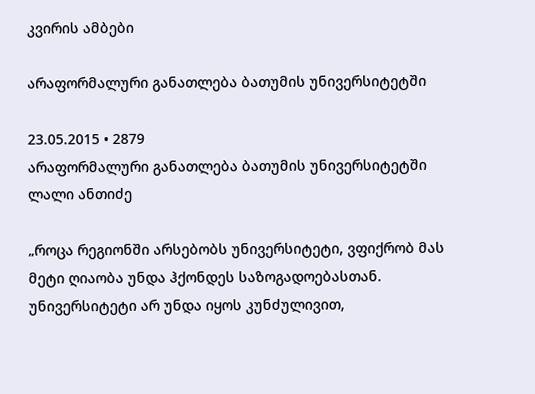კვირის ამბები

არაფორმალური განათლება ბათუმის უნივერსიტეტში

23.05.2015 • 2879
არაფორმალური განათლება ბათუმის უნივერსიტეტში
ლალი ანთიძე

„როცა რეგიონში არსებობს უნივერსიტეტი, ვფიქრობ მას მეტი ღიაობა უნდა ჰქონდეს საზოგადოებასთან. უნივერსიტეტი არ უნდა იყოს კუნძულივით,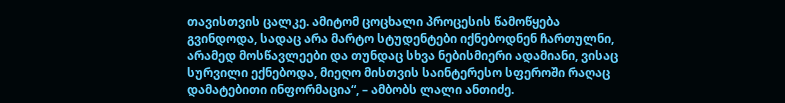თავისთვის ცალკე. ამიტომ ცოცხალი პროცესის წამოწყება გვინდოდა, სადაც არა მარტო სტუდენტები იქნებოდნენ ჩართულნი, არამედ მოსწავლეები და თუნდაც სხვა ნებისმიერი ადამიანი, ვისაც სურვილი ექნებოდა, მიეღო მისთვის საინტერესო სფეროში რაღაც დამატებითი ინფორმაცია“, – ამბობს ლალი ანთიძე.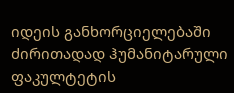იდეის განხორციელებაში ძირითადად ჰუმანიტარული ფაკულტეტის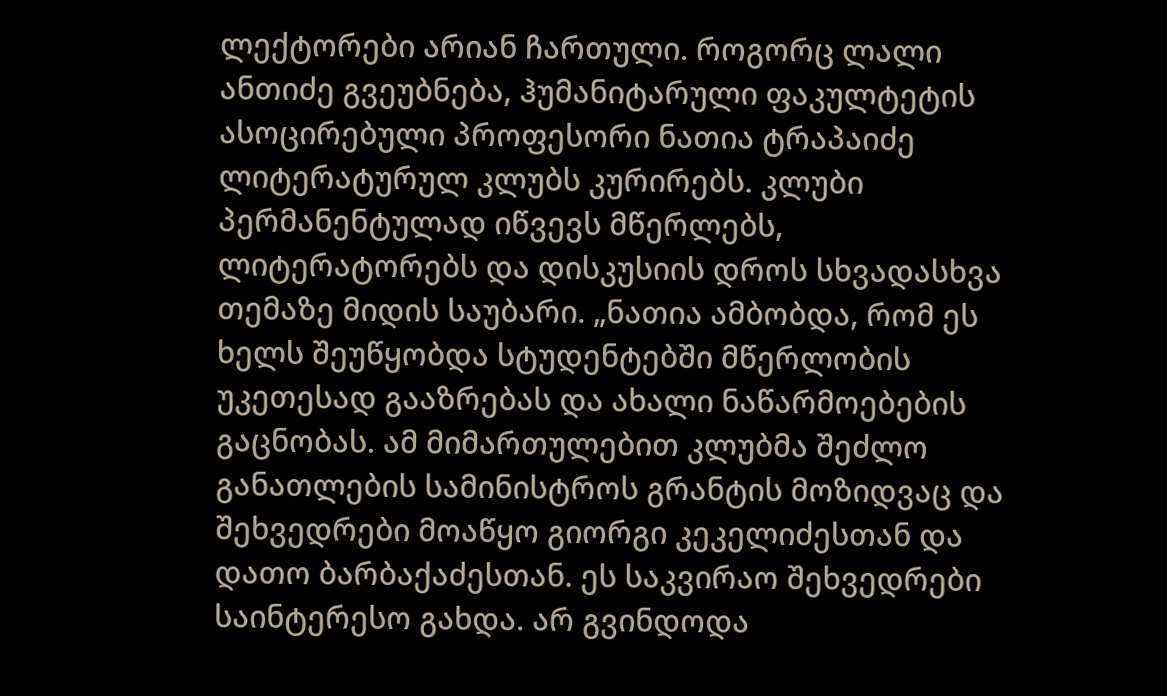ლექტორები არიან ჩართული. როგორც ლალი ანთიძე გვეუბნება, ჰუმანიტარული ფაკულტეტის ასოცირებული პროფესორი ნათია ტრაპაიძე ლიტერატურულ კლუბს კურირებს. კლუბი პერმანენტულად იწვევს მწერლებს, ლიტერატორებს და დისკუსიის დროს სხვადასხვა თემაზე მიდის საუბარი. „ნათია ამბობდა, რომ ეს ხელს შეუწყობდა სტუდენტებში მწერლობის უკეთესად გააზრებას და ახალი ნაწარმოებების გაცნობას. ამ მიმართულებით კლუბმა შეძლო განათლების სამინისტროს გრანტის მოზიდვაც და შეხვედრები მოაწყო გიორგი კეკელიძესთან და დათო ბარბაქაძესთან. ეს საკვირაო შეხვედრები საინტერესო გახდა. არ გვინდოდა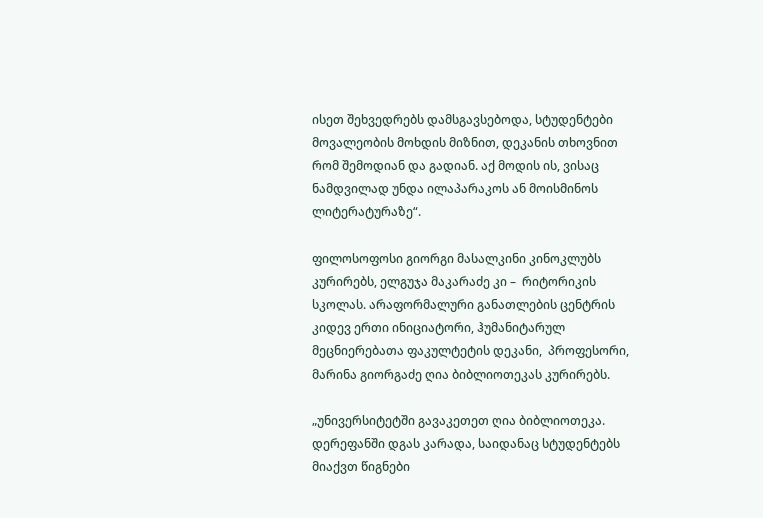ისეთ შეხვედრებს დამსგავსებოდა, სტუდენტები მოვალეობის მოხდის მიზნით, დეკანის თხოვნით რომ შემოდიან და გადიან. აქ მოდის ის, ვისაც ნამდვილად უნდა ილაპარაკოს ან მოისმინოს ლიტერატურაზე“.

ფილოსოფოსი გიორგი მასალკინი კინოკლუბს კურირებს, ელგუჯა მაკარაძე კი –  რიტორიკის სკოლას. არაფორმალური განათლების ცენტრის კიდევ ერთი ინიციატორი, ჰუმანიტარულ მეცნიერებათა ფაკულტეტის დეკანი,  პროფესორი, მარინა გიორგაძე ღია ბიბლიოთეკას კურირებს.

„უნივერსიტეტში გავაკეთეთ ღია ბიბლიოთეკა. დერეფანში დგას კარადა, საიდანაც სტუდენტებს მიაქვთ წიგნები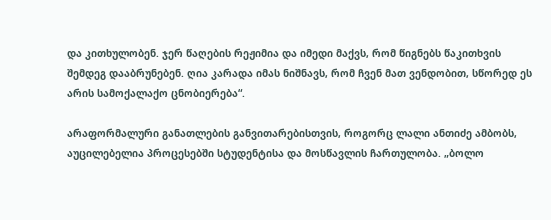და კითხულობენ. ჯერ წაღების რეჟიმია და იმედი მაქვს, რომ წიგნებს წაკითხვის შემდეგ დააბრუნებენ. ღია კარადა იმას ნიშნავს, რომ ჩვენ მათ ვენდობით, სწორედ ეს არის სამოქალაქო ცნობიერება“.

არაფორმალური განათლების განვითარებისთვის, როგორც ლალი ანთიძე ამბობს, აუცილებელია პროცესებში სტუდენტისა და მოსწავლის ჩართულობა. „ბოლო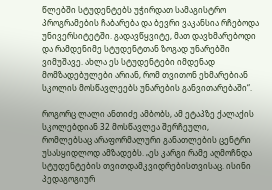წლებში სტუდენტებს უჭირდათ სამაგისტრო პროგრამების ჩაბარება და ბევრი ვაკანსია რჩებოდა უნივერსიტეტში. გადავწყვიტე, მათ დავხმარებოდი და რამდენიმე სტუდენტთან ზოგად უნარებში ვიმუშავე. ახლა ეს სტუდენტები იმდენად მომზადებულები არიან, რომ თვითონ ეხმარებიან სკოლის მოსწავლეებს უნარების განვითარებაში“.

როგორც ლალი ანთიძე ამბობს, ამ ეტაპზე ქალაქის სკოლებდიან 32 მოსწავლეა შერჩეული, რომლებსაც არაფორმალური განათლების ცენტრი უსასყიდლოდ ამზადებს. „ეს კარგი რამე აღმოჩნდა სტუდენტების თვითდამკვიდრებისთვისაც. ისინი პედაგოგიურ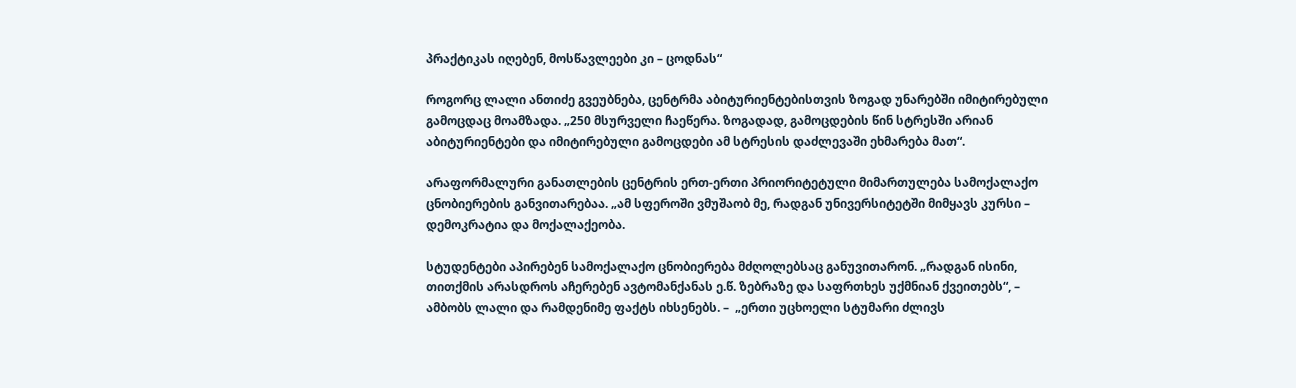პრაქტიკას იღებენ, მოსწავლეები კი – ცოდნას“

როგორც ლალი ანთიძე გვეუბნება, ცენტრმა აბიტურიენტებისთვის ზოგად უნარებში იმიტირებული გამოცდაც მოამზადა. „250 მსურველი ჩაეწერა. ზოგადად, გამოცდების წინ სტრესში არიან აბიტურიენტები და იმიტირებული გამოცდები ამ სტრესის დაძლევაში ეხმარება მათ“.

არაფორმალური განათლების ცენტრის ერთ-ერთი პრიორიტეტული მიმართულება სამოქალაქო ცნობიერების განვითარებაა. „ამ სფეროში ვმუშაობ მე, რადგან უნივერსიტეტში მიმყავს კურსი – დემოკრატია და მოქალაქეობა.

სტუდენტები აპირებენ სამოქალაქო ცნობიერება მძღოლებსაც განუვითარონ. „რადგან ისინი, თითქმის არასდროს აჩერებენ ავტომანქანას ე.წ. ზებრაზე და საფრთხეს უქმნიან ქვეითებს“, – ამბობს ლალი და რამდენიმე ფაქტს იხსენებს. –  „ერთი უცხოელი სტუმარი ძლივს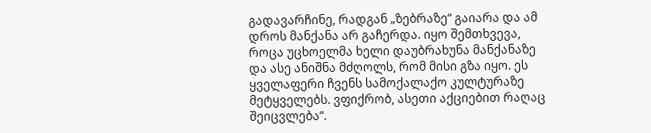გადავარჩინე, რადგან „ზებრაზე“ გაიარა და ამ დროს მანქანა არ გაჩერდა. იყო შემთხვევა, როცა უცხოელმა ხელი დაუბრახუნა მანქანაზე და ასე ანიშნა მძღოლს, რომ მისი გზა იყო. ეს ყველაფერი ჩვენს სამოქალაქო კულტურაზე მეტყველებს. ვფიქრობ, ასეთი აქციებით რაღაც შეიცვლება“.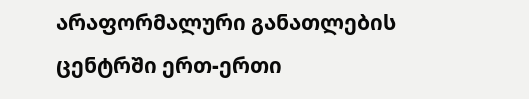არაფორმალური განათლების ცენტრში ერთ-ერთი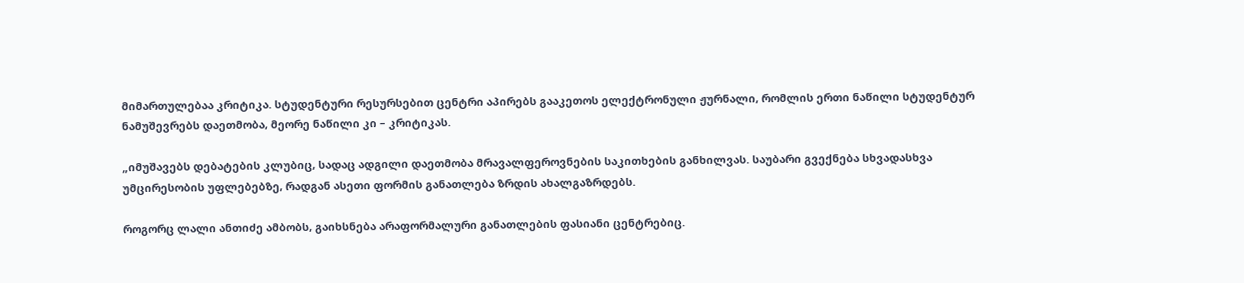მიმართულებაა კრიტიკა. სტუდენტური რესურსებით ცენტრი აპირებს გააკეთოს ელექტრონული ჟურნალი, რომლის ერთი ნაწილი სტუდენტურ ნამუშევრებს დაეთმობა, მეორე ნაწილი კი – კრიტიკას.

„იმუშავებს დებატების კლუბიც, სადაც ადგილი დაეთმობა მრავალფეროვნების საკითხების განხილვას. საუბარი გვექნება სხვადასხვა უმცირესობის უფლებებზე, რადგან ასეთი ფორმის განათლება ზრდის ახალგაზრდებს.

როგორც ლალი ანთიძე ამბობს, გაიხსნება არაფორმალური განათლების ფასიანი ცენტრებიც.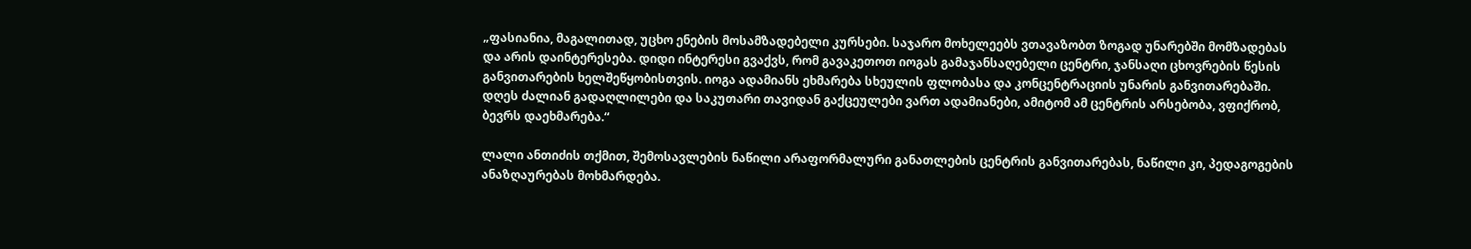„ფასიანია, მაგალითად, უცხო ენების მოსამზადებელი კურსები. საჯარო მოხელეებს ვთავაზობთ ზოგად უნარებში მომზადებას და არის დაინტერესება. დიდი ინტერესი გვაქვს, რომ გავაკეთოთ იოგას გამაჯანსაღებელი ცენტრი, ჯანსაღი ცხოვრების წესის განვითარების ხელშეწყობისთვის. იოგა ადამიანს ეხმარება სხეულის ფლობასა და კონცენტრაციის უნარის განვითარებაში. დღეს ძალიან გადაღლილები და საკუთარი თავიდან გაქცეულები ვართ ადამიანები, ამიტომ ამ ცენტრის არსებობა, ვფიქრობ, ბევრს დაეხმარება.“

ლალი ანთიძის თქმით, შემოსავლების ნაწილი არაფორმალური განათლების ცენტრის განვითარებას, ნაწილი კი, პედაგოგების ანაზღაურებას მოხმარდება.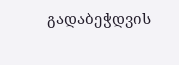გადაბეჭდვის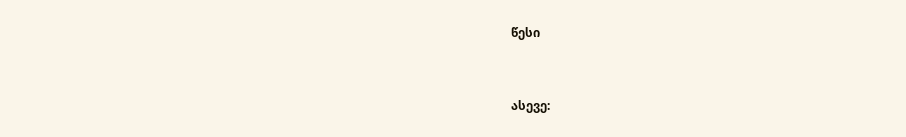წესი


ასევე: